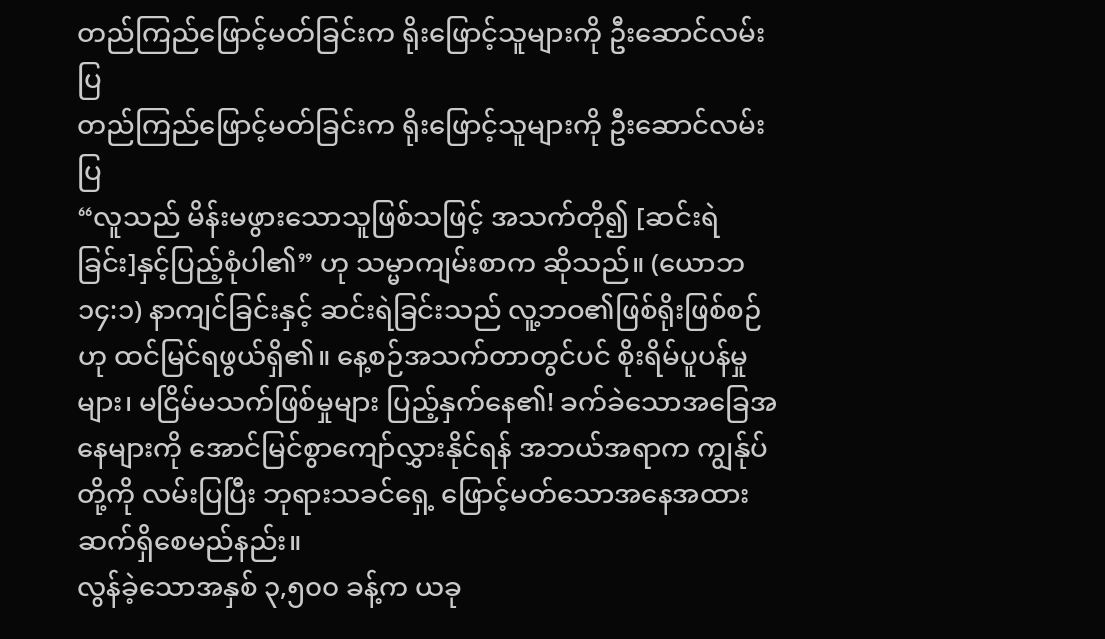တည်ကြည်ဖြောင့်မတ်ခြင်းက ရိုးဖြောင့်သူများကို ဦးဆောင်လမ်းပြ
တည်ကြည်ဖြောင့်မတ်ခြင်းက ရိုးဖြောင့်သူများကို ဦးဆောင်လမ်းပြ
“လူသည် မိန်းမဖွားသောသူဖြစ်သဖြင့် အသက်တို၍ [ဆင်းရဲခြင်း]နှင့်ပြည့်စုံပါ၏” ဟု သမ္မာကျမ်းစာက ဆိုသည်။ (ယောဘ ၁၄:၁) နာကျင်ခြင်းနှင့် ဆင်းရဲခြင်းသည် လူ့ဘဝ၏ဖြစ်ရိုးဖြစ်စဉ်ဟု ထင်မြင်ရဖွယ်ရှိ၏။ နေ့စဉ်အသက်တာတွင်ပင် စိုးရိမ်ပူပန်မှုများ၊ မငြိမ်မသက်ဖြစ်မှုများ ပြည့်နှက်နေ၏! ခက်ခဲသောအခြေအနေများကို အောင်မြင်စွာကျော်လွှားနိုင်ရန် အဘယ်အရာက ကျွန်ုပ်တို့ကို လမ်းပြပြီး ဘုရားသခင်ရှေ့ ဖြောင့်မတ်သောအနေအထား ဆက်ရှိစေမည်နည်း။
လွန်ခဲ့သောအနှစ် ၃,၅၀၀ ခန့်က ယခု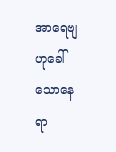အာရေဗျဟုခေါ်သောနေရာ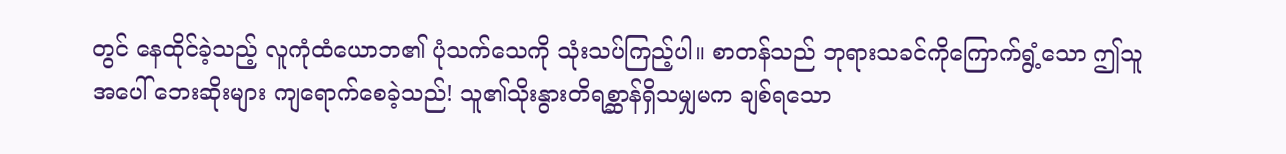တွင် နေထိုင်ခဲ့သည့် လူကုံထံယောဘ၏ ပုံသက်သေကို သုံးသပ်ကြည့်ပါ။ စာတန်သည် ဘုရားသခင်ကိုကြောက်ရွံ့သော ဤသူအပေါ် ဘေးဆိုးများ ကျရောက်စေခဲ့သည်! သူ၏သိုးနွားတိရစ္ဆာန်ရှိသမျှမက ချစ်ရသော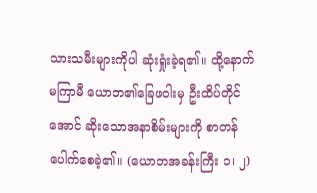သားသမီးများကိုပါ ဆုံးရှုံးခဲ့ရ၏။ ထို့နောက်မကြာမီ ယောဘ၏ခြေဖဝါးမှ ဦးထိပ်တိုင်အောင် ဆိုးသောအနာစိမ်းများကို စာတန်ပေါက်စေခဲ့၏။ (ယောဘအခန်းကြီး ၁၊ ၂)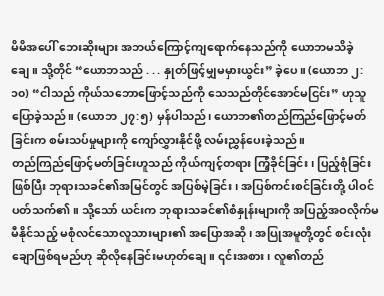မိမိအပေါ် ဘေးဆိုးများ အဘယ်ကြောင့်ကျရောက်နေသည်ကို ယောဘမသိခဲ့ချေ။ သို့တိုင် “ယောဘသည် . . . နှုတ်ဖြင့်မျှမမှားယွင်း” ခဲ့ပေ။ (ယောဘ ၂:၁၀) “ငါသည် ကိုယ်သဘောဖြောင့်သည်ကို သေသည်တိုင်အောင်မငြင်း” ဟုသူပြောခဲ့သည်။ (ယောဘ ၂၇:၅) မှန်ပါသည်၊ ယောဘ၏တည်ကြည်ဖြောင့်မတ်ခြင်းက စမ်းသပ်မှုများကို ကျော်လွှားနိုင်ဖို့ လမ်းညွှန်ပေးခဲ့သည်။
တည်ကြည်ဖြောင့်မတ်ခြင်းဟူသည် ကိုယ်ကျင့်တရား ကြံ့ခိုင်ခြင်း၊ ပြည့်စုံခြင်းဖြစ်ပြီး ဘုရားသခင်၏အမြင်တွင် အပြစ်မဲ့ခြင်း၊ အပြစ်ကင်းစင်ခြင်းတို့ ပါဝင်ပတ်သက်၏။ သို့သော် ယင်းက ဘုရားသခင်၏စံနှုန်းများကို အပြည့်အဝလိုက်မမီနိုင်သည့် မစုံလင်သောလူသားများ၏ အပြောအဆို၊ အပြုအမူတို့တွင် စင်းလုံးချောဖြစ်ရမည်ဟု ဆိုလိုနေခြင်းမဟုတ်ချေ။ ၎င်းအစား၊ လူ၏တည်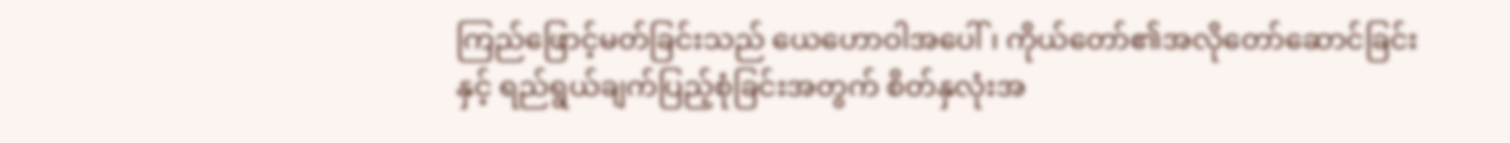ကြည်ဖြောင့်မတ်ခြင်းသည် ယေဟောဝါအပေါ်၊ ကိုယ်တော်၏အလိုတော်ဆောင်ခြင်းနှင့် ရည်ရွယ်ချက်ပြည့်စုံခြင်းအတွက် စိတ်နှလုံးအ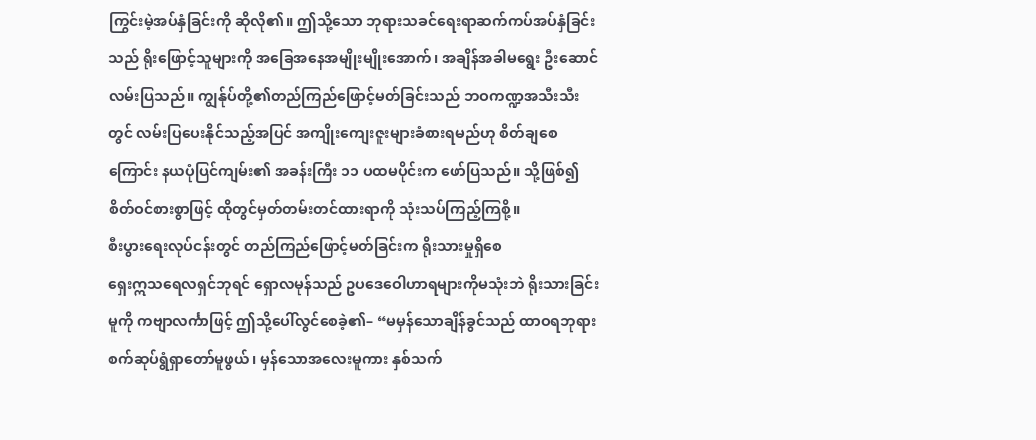ကြွင်းမဲ့အပ်နှံခြင်းကို ဆိုလို၏။ ဤသို့သော ဘုရားသခင်ရေးရာဆက်ကပ်အပ်နှံခြင်းသည် ရိုးဖြောင့်သူများကို အခြေအနေအမျိုးမျိုးအောက်၊ အချိန်အခါမရွေး ဦးဆောင်လမ်းပြသည်။ ကျွန်ုပ်တို့၏တည်ကြည်ဖြောင့်မတ်ခြင်းသည် ဘဝကဏ္ဍအသီးသီးတွင် လမ်းပြပေးနိုင်သည့်အပြင် အကျိုးကျေးဇူးများခံစားရမည်ဟု စိတ်ချစေကြောင်း နယပုံပြင်ကျမ်း၏ အခန်းကြီး ၁၁ ပထမပိုင်းက ဖော်ပြသည်။ သို့ဖြစ်၍ စိတ်ဝင်စားစွာဖြင့် ထိုတွင်မှတ်တမ်းတင်ထားရာကို သုံးသပ်ကြည့်ကြစို့။
စီးပွားရေးလုပ်ငန်းတွင် တည်ကြည်ဖြောင့်မတ်ခြင်းက ရိုးသားမှုရှိစေ
ရှေးဣသရေလရှင်ဘုရင် ရှောလမုန်သည် ဥပဒေဝေါဟာရများကိုမသုံးဘဲ ရိုးသားခြင်းမူကို ကဗျာလင်္ကာဖြင့် ဤသို့ပေါ်လွင်စေခဲ့၏– “မမှန်သောချိန်ခွင်သည် ထာဝရဘုရားစက်ဆုပ်ရွံရှာတော်မူဖွယ်၊ မှန်သောအလေးမူကား နှစ်သက်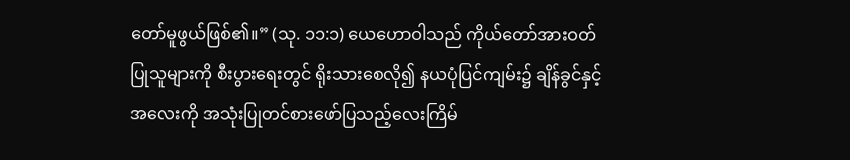တော်မူဖွယ်ဖြစ်၏။” (သု. ၁၁:၁) ယေဟောဝါသည် ကိုယ်တော်အားဝတ်ပြုသူများကို စီးပွားရေးတွင် ရိုးသားစေလို၍ နယပုံပြင်ကျမ်း၌ ချိန်ခွင်နှင့် အလေးကို အသုံးပြုတင်စားဖော်ပြသည့်လေးကြိမ်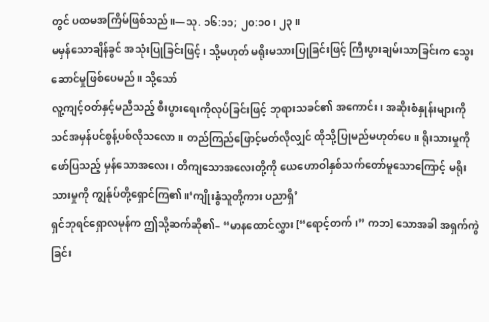တွင် ပထမအကြိမ်ဖြစ်သည်။—သု. ၁၆:၁၁; ၂၀:၁၀၊ ၂၃။
မမှန်သောချိန်ခွင် အသုံးပြုခြင်းဖြင့်၊ သို့မဟုတ် မရိုးမသားပြုခြင်းဖြင့် ကြီးပွားချမ်းသာခြင်းက သွေးဆောင်မှုဖြစ်ပေမည်။ သို့သော်
လူ့ကျင့်ဝတ်နှင့်မညီသည့် စီးပွားရေးကိုလုပ်ခြင်းဖြင့် ဘုရားသခင်၏ အကောင်း၊ အဆိုးစံနှုန်းများကို သင်အမှန်ပင်စွန့်ပစ်လိုသလော။ တည်ကြည်ဖြောင့်မတ်လိုလျှင် ထိုသို့ပြုမည်မဟုတ်ပေ။ ရိုးသားမှုကိုဖော်ပြသည့် မှန်သောအလေး၊ တိကျသောအလေးတို့ကို ယေဟောဝါနှစ်သက်တော်မူသောကြောင့် မရိုးသားမှုကို ကျွန်ုပ်တို့ရှောင်ကြ၏။‘ကျိုးနွံသူတို့ကား ပညာရှိ’
ရှင်ဘုရင်ရှောလမုန်က ဤသို့ဆက်ဆို၏– “မာနထောင်လွှား [“ရောင့်တက်၊” ကဘ] သောအခါ အရှက်ကွဲခြင်း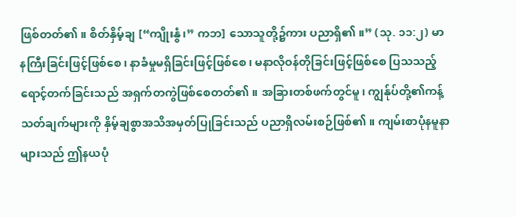ဖြစ်တတ်၏။ စိတ်နှိမ့်ချ [“ကျိုးနွံ၊” ကဘ] သောသူတို့၌ကား ပညာရှိ၏။” (သု. ၁၁:၂) မာနကြီးခြင်းဖြင့်ဖြစ်စေ၊ နာခံမှုမရှိခြင်းဖြင့်ဖြစ်စေ၊ မနာလိုဝန်တိုခြင်းဖြင့်ဖြစ်စေ ပြသသည့် ရောင့်တက်ခြင်းသည် အရှက်တကွဲဖြစ်စေတတ်၏။ အခြားတစ်ဖက်တွင်မူ၊ ကျွန်ုပ်တို့၏ကန့်သတ်ချက်များကို နှိမ့်ချစွာအသိအမှတ်ပြုခြင်းသည် ပညာရှိလမ်းစဉ်ဖြစ်၏။ ကျမ်းစာပုံနမူနာများသည် ဤနယပုံ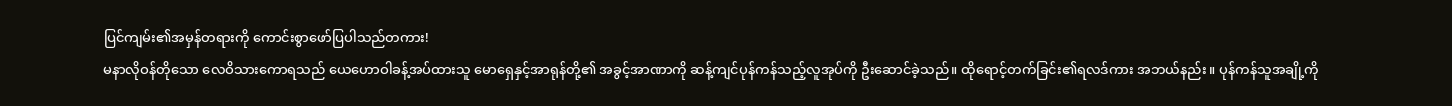ပြင်ကျမ်း၏အမှန်တရားကို ကောင်းစွာဖော်ပြပါသည်တကား!
မနာလိုဝန်တိုသော လေဝိသားကောရသည် ယေဟောဝါခန့်အပ်ထားသူ မောရှေနှင့်အာရုန်တို့၏ အခွင့်အာဏာကို ဆန့်ကျင်ပုန်ကန်သည့်လူအုပ်ကို ဦးဆောင်ခဲ့သည်။ ထိုရောင့်တက်ခြင်း၏ရလဒ်ကား အဘယ်နည်း။ ပုန်ကန်သူအချို့ကို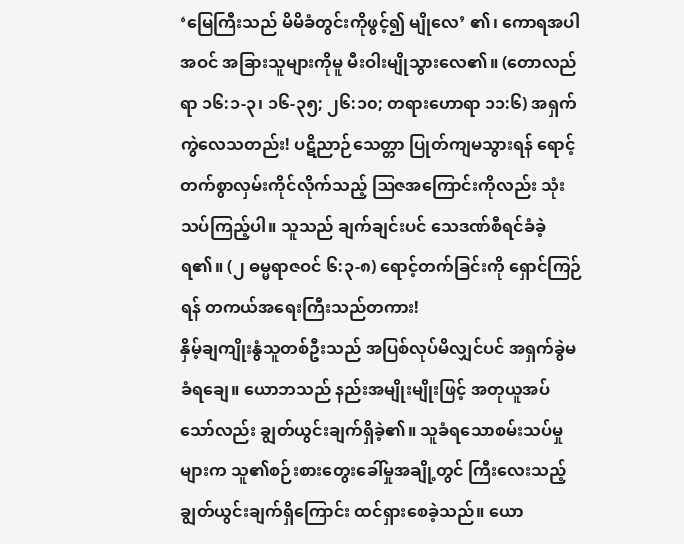‘မြေကြီးသည် မိမိခံတွင်းကိုဖွင့်၍ မျိုလေ’ ၏၊ ကောရအပါအဝင် အခြားသူများကိုမူ မီးဝါးမျိုသွားလေ၏။ (တောလည်ရာ ၁၆:၁-၃၊ ၁၆-၃၅; ၂၆:၁၀; တရားဟောရာ ၁၁:၆) အရှက်ကွဲလေသတည်း! ပဋိညာဉ်သေတ္တာ ပြုတ်ကျမသွားရန် ရောင့်တက်စွာလှမ်းကိုင်လိုက်သည့် ဩဇအကြောင်းကိုလည်း သုံးသပ်ကြည့်ပါ။ သူသည် ချက်ချင်းပင် သေဒဏ်စီရင်ခံခဲ့ရ၏။ (၂ ဓမ္မရာဇဝင် ၆:၃-၈) ရောင့်တက်ခြင်းကို ရှောင်ကြဉ်ရန် တကယ်အရေးကြီးသည်တကား!
နှိမ့်ချကျိုးနွံသူတစ်ဦးသည် အပြစ်လုပ်မိလျှင်ပင် အရှက်ခွဲမခံရချေ။ ယောဘသည် နည်းအမျိုးမျိုးဖြင့် အတုယူအပ်သော်လည်း ချွတ်ယွင်းချက်ရှိခဲ့၏။ သူခံရသောစမ်းသပ်မှုများက သူ၏စဉ်းစားတွေးခေါ်မှုအချို့တွင် ကြီးလေးသည့်ချွတ်ယွင်းချက်ရှိကြောင်း ထင်ရှားစေခဲ့သည်။ ယော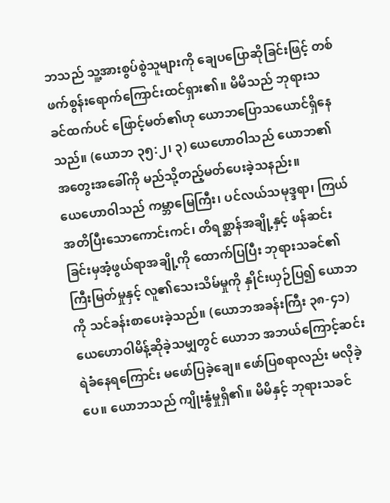ဘသည် သူ့အားစွပ်စွဲသူများကို ချေပပြောဆိုခြင်းဖြင့် တစ်ဖက်စွန်းရောက်ကြောင်းထင်ရှား၏။ မိမိသည် ဘုရားသခင်ထက်ပင် ဖြောင့်မတ်၏ဟု ယောဘပြောသယောင်ရှိနေသည်။ (ယောဘ ၃၅:၂၊ ၃) ယေဟောဝါသည် ယောဘ၏အတွေးအခေါ်ကို မည်သို့တည့်မတ်ပေးခဲ့သနည်း။
ယေဟောဝါသည် ကမ္ဘာမြေကြီး၊ ပင်လယ်သမုဒ္ဒရာ၊ ကြယ်အတိပြီးသောကောင်းကင်၊ တိရစ္ဆာန်အချို့နှင့် ဖန်ဆင်းခြင်းမှအံ့ဖွယ်ရာအချို့ကို ထောက်ပြပြီး ဘုရားသခင်၏ကြီးမြတ်မှုနှင့် လူ၏သေးသိမ်မှုကို နှိုင်းယှဉ်ပြ၍ ယောဘကို သင်ခန်းစာပေးခဲ့သည်။ (ယောဘအခန်းကြီး ၃၈-၄၁) ယေဟောဝါမိန့်ဆိုခဲ့သမျှတွင် ယောဘ အဘယ်ကြောင့်ဆင်းရဲခံနေရကြောင်း မဖော်ပြခဲ့ချေ။ ဖော်ပြစရာလည်း မလိုခဲ့ပေ။ ယောဘသည် ကျိုးနွံမှုရှိ၏။ မိမိနှင့် ဘုရားသခင်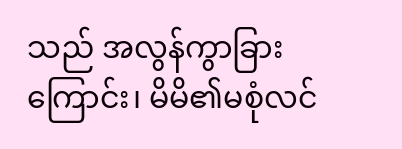သည် အလွန်ကွာခြားကြောင်း၊ မိမိ၏မစုံလင်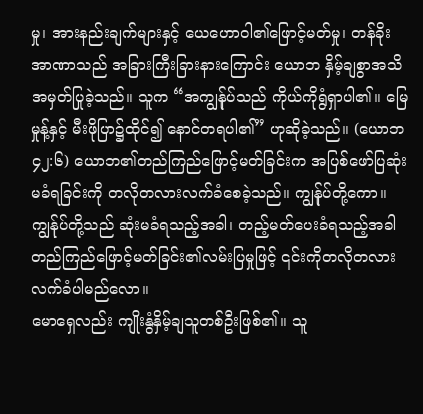မှု၊ အားနည်းချက်များနှင့် ယေဟောဝါ၏ဖြောင့်မတ်မှု၊ တန်ခိုးအာဏာသည် အခြားကြီးခြားနားကြောင်း ယောဘ နှိမ့်ချစွာအသိအမှတ်ပြုခဲ့သည်။ သူက “အကျွန်ုပ်သည် ကိုယ်ကိုရွံရှာပါ၏။ မြေမှုန့်နှင့် မီးဖိုပြာ၌ထိုင်၍ နောင်တရပါ၏” ဟုဆိုခဲ့သည်။ (ယောဘ ၄၂:၆) ယောဘ၏တည်ကြည်ဖြောင့်မတ်ခြင်းက အပြစ်ဖော်ပြဆုံးမခံရခြင်းကို တလိုတလားလက်ခံစေခဲ့သည်။ ကျွန်ုပ်တို့ကော။ ကျွန်ုပ်တို့သည် ဆုံးမခံရသည့်အခါ၊ တည့်မတ်ပေးခံရသည့်အခါ တည်ကြည်ဖြောင့်မတ်ခြင်း၏လမ်းပြမှုဖြင့် ၎င်းကိုတလိုတလားလက်ခံပါမည်လော။
မောရှေလည်း ကျိုးနွံနှိမ့်ချသူတစ်ဦးဖြစ်၏။ သူ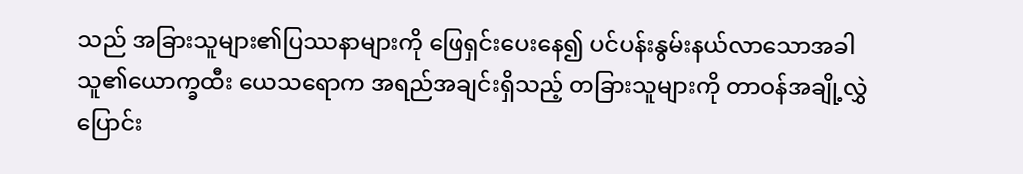သည် အခြားသူများ၏ပြဿနာများကို ဖြေရှင်းပေးနေ၍ ပင်ပန်းနွမ်းနယ်လာသောအခါ သူ၏ယောက္ခထီး ယေသရောက အရည်အချင်းရှိသည့် တခြားသူများကို တာဝန်အချို့လွှဲပြောင်း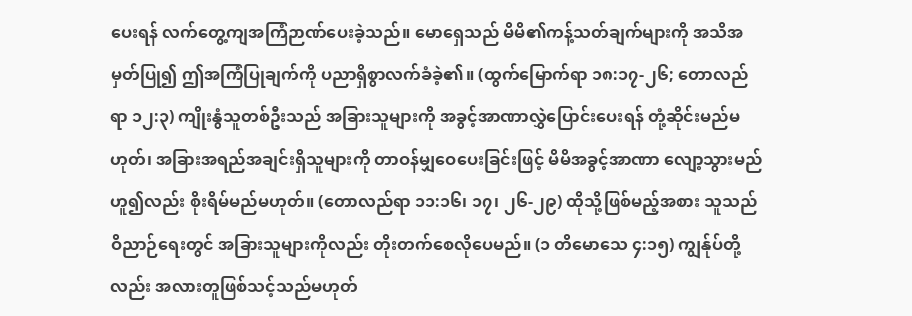ပေးရန် လက်တွေ့ကျအကြံဉာဏ်ပေးခဲ့သည်။ မောရှေသည် မိမိ၏ကန့်သတ်ချက်များကို အသိအမှတ်ပြု၍ ဤအကြံပြုချက်ကို ပညာရှိစွာလက်ခံခဲ့၏။ (ထွက်မြောက်ရာ ၁၈:၁၇-၂၆; တောလည်ရာ ၁၂:၃) ကျိုးနွံသူတစ်ဦးသည် အခြားသူများကို အခွင့်အာဏာလွှဲပြောင်းပေးရန် တုံ့ဆိုင်းမည်မဟုတ်၊ အခြားအရည်အချင်းရှိသူများကို တာဝန်မျှဝေပေးခြင်းဖြင့် မိမိအခွင့်အာဏာ လျော့သွားမည်ဟူ၍လည်း စိုးရိမ်မည်မဟုတ်။ (တောလည်ရာ ၁၁:၁၆၊ ၁၇၊ ၂၆-၂၉) ထိုသို့ဖြစ်မည့်အစား သူသည် ဝိညာဉ်ရေးတွင် အခြားသူများကိုလည်း တိုးတက်စေလိုပေမည်။ (၁ တိမောသေ ၄:၁၅) ကျွန်ုပ်တို့လည်း အလားတူဖြစ်သင့်သည်မဟုတ်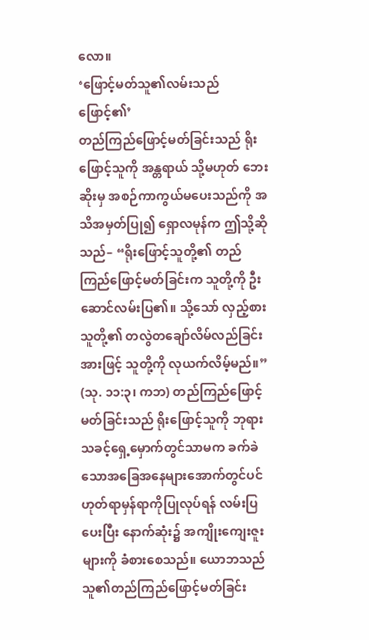လော။
‘ဖြောင့်မတ်သူ၏လမ်းသည် ဖြောင့်၏’
တည်ကြည်ဖြောင့်မတ်ခြင်းသည် ရိုးဖြောင့်သူကို အန္တရာယ် သို့မဟုတ် ဘေးဆိုးမှ အစဉ်ကာကွယ်မပေးသည်ကို အသိအမှတ်ပြု၍ ရှောလမုန်က ဤသို့ဆိုသည်– “ရိုးဖြောင့်သူတို့၏ တည်ကြည်ဖြောင့်မတ်ခြင်းက သူတို့ကို ဦးဆောင်လမ်းပြ၏။ သို့သော် လှည့်စားသူတို့၏ တလွဲတချော်လိမ်လည်ခြင်းအားဖြင့် သူတို့ကို လုယက်လိမ့်မည်။” (သု. ၁၁:၃၊ ကဘ) တည်ကြည်ဖြောင့်မတ်ခြင်းသည် ရိုးဖြောင့်သူကို ဘုရားသခင့်ရှေ့မှောက်တွင်သာမက ခက်ခဲသောအခြေအနေများအောက်တွင်ပင် ဟုတ်ရာမှန်ရာကိုပြုလုပ်ရန် လမ်းပြပေးပြီး နောက်ဆုံး၌ အကျိုးကျေးဇူးများကို ခံစားစေသည်။ ယောဘသည် သူ၏တည်ကြည်ဖြောင့်မတ်ခြင်း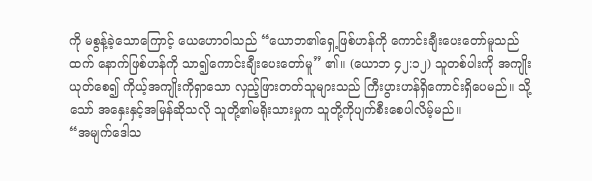ကို မစွန့်ခဲ့သောကြောင့် ယေဟောဝါသည် “ယောဘ၏ရှေ့ဖြစ်ဟန်ကို ကောင်းချီးပေးတော်မူသည်ထက် နောက်ဖြစ်ဟန်ကို သာ၍ကောင်းချီးပေးတော်မူ” ၏။ (ယောဘ ၄၂:၁၂) သူတစ်ပါးကို အကျိုးယုတ်စေ၍ ကိုယ့်အကျိုးကိုရှာသော လှည့်ဖြားတတ်သူများသည် ကြီးပွားဟန်ရှိကောင်းရှိပေမည်။ သို့သော် အနှေးနှင့်အမြန်ဆိုသလို သူတို့၏မရိုးသားမှုက သူတို့ကိုပျက်စီးစေပါလိမ့်မည်။
“အမျက်ဒေါသ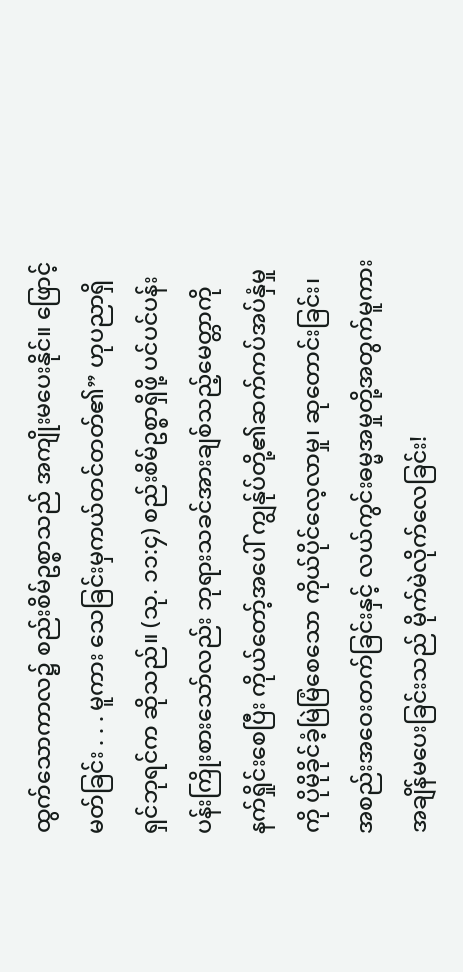ထွက်သောကာလ၌ စည်းစိမ်ဥစ္စာသည် အကျိုးမပေးနိုင်။ ဖြောင့်မတ်ခြင်း . . . မူကား သေခြင်းမှကယ်တင်တတ်၏” ဟုပညာရှိရှင်ဘုရင်က ဆိုသည်။ (သု. ၁၁:၄) စည်းစိမ်ဥစ္စာရှိဖို့ ပင်ပင်ပန်းပန်းကြိုးစားသော်လည်း ဘုရားသခင်အားချစ်သည့်မေတ္တာကို နက်ရှိုင်းစေပြီး ကိုယ်တော့်အပေါ် ကျွန်ုပ်တို့၏ဆက်ကပ်အပ်နှံမှုကို ပိုမိုခိုင်ခံ့မြဲမြံစေသော ကိုယ်ပိုင်လေ့လာမှု၊ ဆုတောင်းခြင်း၊ အစည်းအဝေးတက်ခြင်းနှင့် လယ်ကွင်းဓမ္မအမှုတို့အတွက်မူကား အချိန်မပေးခြင်းသည် မိုက်မဲလိုက်လေခြင်း!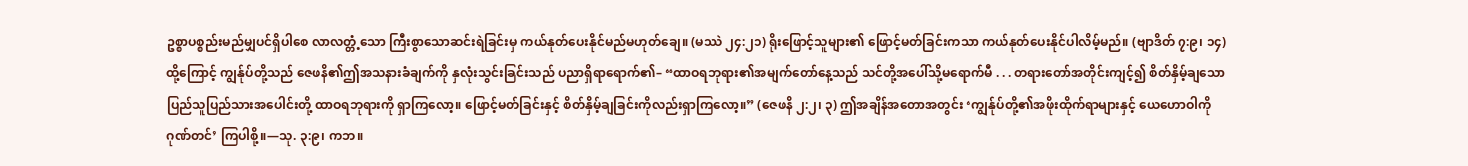ဥစ္စာပစ္စည်းမည်မျှပင်ရှိပါစေ လာလတ္တံ့သော ကြီးစွာသောဆင်းရဲခြင်းမှ ကယ်နုတ်ပေးနိုင်မည်မဟုတ်ချေ။ (မဿဲ ၂၄:၂၁) ရိုးဖြောင့်သူများ၏ ဖြောင့်မတ်ခြင်းကသာ ကယ်နုတ်ပေးနိုင်ပါလိမ့်မည်။ (ဗျာဒိတ် ၇:၉၊ ၁၄) ထို့ကြောင့် ကျွန်ုပ်တို့သည် ဇေဖနိ၏ဤအသနားခံချက်ကို နှလုံးသွင်းခြင်းသည် ပညာရှိရာရောက်၏– “ထာဝရဘုရား၏အမျက်တော်နေ့သည် သင်တို့အပေါ်သို့မရောက်မီ . . . တရားတော်အတိုင်းကျင့်၍ စိတ်နှိမ့်ချသောပြည်သူပြည်သားအပေါင်းတို့ ထာဝရဘုရားကို ရှာကြလော့။ ဖြောင့်မတ်ခြင်းနှင့် စိတ်နှိမ့်ချခြင်းကိုလည်းရှာကြလော့။” (ဇေဖနိ ၂:၂၊ ၃) ဤအချိန်အတောအတွင်း ‘ကျွန်ုပ်တို့၏အဖိုးထိုက်ရာများနှင့် ယေဟောဝါကို ဂုဏ်တင်’ ကြပါစို့။—သု. ၃:၉၊ ကဘ။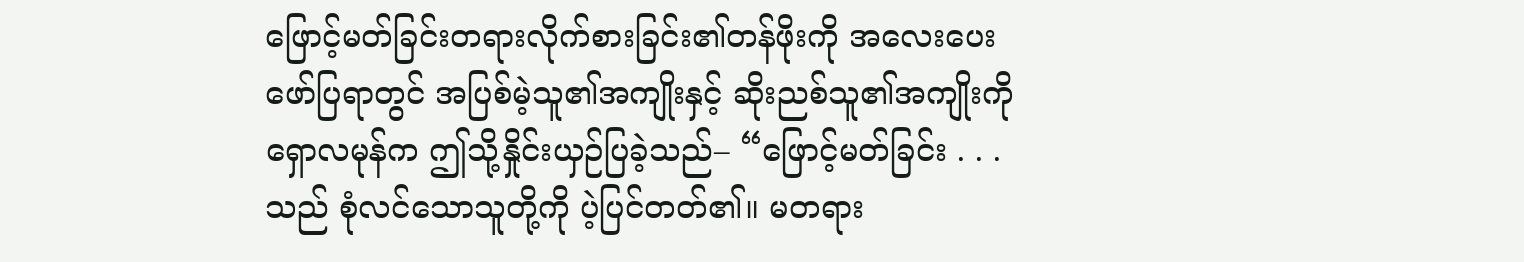ဖြောင့်မတ်ခြင်းတရားလိုက်စားခြင်း၏တန်ဖိုးကို အလေးပေးဖော်ပြရာတွင် အပြစ်မဲ့သူ၏အကျိုးနှင့် ဆိုးညစ်သူ၏အကျိုးကို ရှောလမုန်က ဤသို့နှိုင်းယှဉ်ပြခဲ့သည်– “ဖြောင့်မတ်ခြင်း . . . သည် စုံလင်သောသူတို့ကို ပဲ့ပြင်တတ်၏။ မတရား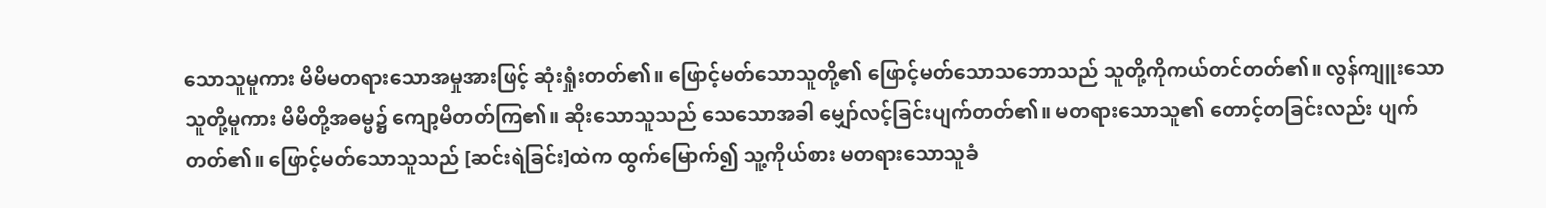သောသူမူကား မိမိမတရားသောအမှုအားဖြင့် ဆုံးရှုံးတတ်၏။ ဖြောင့်မတ်သောသူတို့၏ ဖြောင့်မတ်သောသဘောသည် သူတို့ကိုကယ်တင်တတ်၏။ လွန်ကျူးသောသူတို့မူကား မိမိတို့အဓမ္မ၌ ကျော့မိတတ်ကြ၏။ ဆိုးသောသူသည် သေသောအခါ မျှော်လင့်ခြင်းပျက်တတ်၏။ မတရားသောသူ၏ တောင့်တခြင်းလည်း ပျက်တတ်၏။ ဖြောင့်မတ်သောသူသည် [ဆင်းရဲခြင်း]ထဲက ထွက်မြောက်၍ သူ့ကိုယ်စား မတရားသောသူခံ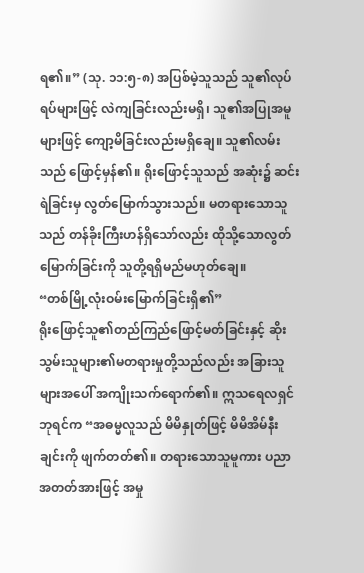ရ၏။” (သု. ၁၁:၅-၈) အပြစ်မဲ့သူသည် သူ၏လုပ်ရပ်များဖြင့် လဲကျခြင်းလည်းမရှိ၊ သူ၏အပြုအမူများဖြင့် ကျော့မိခြင်းလည်းမရှိချေ။ သူ၏လမ်းသည် ဖြောင့်မှန်၏။ ရိုးဖြောင့်သူသည် အဆုံး၌ ဆင်းရဲခြင်းမှ လွတ်မြောက်သွားသည်။ မတရားသောသူသည် တန်ခိုးကြီးဟန်ရှိသော်လည်း ထိုသို့သောလွတ်မြောက်ခြင်းကို သူတို့ရရှိမည်မဟုတ်ချေ။
“တစ်မြို့လုံးဝမ်းမြောက်ခြင်းရှိ၏”
ရိုးဖြောင့်သူ၏တည်ကြည်ဖြောင့်မတ်ခြင်းနှင့် ဆိုးသွမ်းသူများ၏မတရားမှုတို့သည်လည်း အခြားသူများအပေါ် အကျိုးသက်ရောက်၏။ ဣသရေလရှင်ဘုရင်က “အဓမ္မလူသည် မိမိနှုတ်ဖြင့် မိမိအိမ်နီးချင်းကို ဖျက်တတ်၏။ တရားသောသူမူကား ပညာအတတ်အားဖြင့် အမှု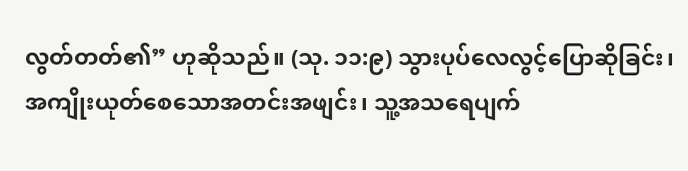လွတ်တတ်၏” ဟုဆိုသည်။ (သု. ၁၁:၉) သွားပုပ်လေလွင့်ပြောဆိုခြင်း၊ အကျိုးယုတ်စေသောအတင်းအဖျင်း၊ သူ့အသရေပျက်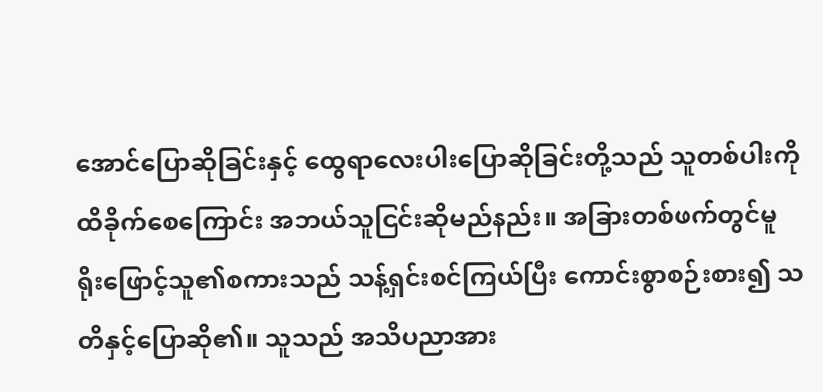အောင်ပြောဆိုခြင်းနှင့် ထွေရာလေးပါးပြောဆိုခြင်းတို့သည် သူတစ်ပါးကိုထိခိုက်စေကြောင်း အဘယ်သူငြင်းဆိုမည်နည်း။ အခြားတစ်ဖက်တွင်မူ ရိုးဖြောင့်သူ၏စကားသည် သန့်ရှင်းစင်ကြယ်ပြီး ကောင်းစွာစဉ်းစား၍ သတိနှင့်ပြောဆို၏။ သူသည် အသိပညာအား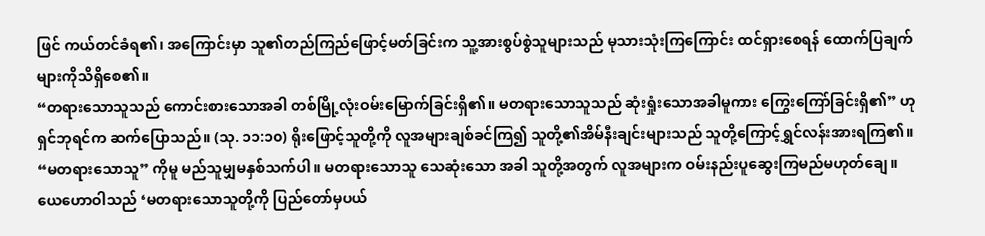ဖြင် ကယ်တင်ခံရ၏၊ အကြောင်းမှာ သူ၏တည်ကြည်ဖြောင့်မတ်ခြင်းက သူ့အားစွပ်စွဲသူများသည် မုသားသုံးကြကြောင်း ထင်ရှားစေရန် ထောက်ပြချက်များကိုသိရှိစေ၏။
“တရားသောသူသည် ကောင်းစားသောအခါ တစ်မြို့လုံးဝမ်းမြောက်ခြင်းရှိ၏။ မတရားသောသူသည် ဆုံးရှုံးသောအခါမူကား ကြွေးကြော်ခြင်းရှိ၏” ဟုရှင်ဘုရင်က ဆက်ပြောသည်။ (သု. ၁၁:၁၀) ရိုးဖြောင့်သူတို့ကို လူအများချစ်ခင်ကြ၍ သူတို့၏အိမ်နီးချင်းများသည် သူတို့ကြောင့်ရွှင်လန်းအားရကြ၏။ “မတရားသောသူ” ကိုမူ မည်သူမျှမနှစ်သက်ပါ။ မတရားသောသူ သေဆုံးသော အခါ သူတို့အတွက် လူအများက ဝမ်းနည်းပူဆွေးကြမည်မဟုတ်ချေ။ ယေဟောဝါသည် ‘မတရားသောသူတို့ကို ပြည်တော်မှပယ်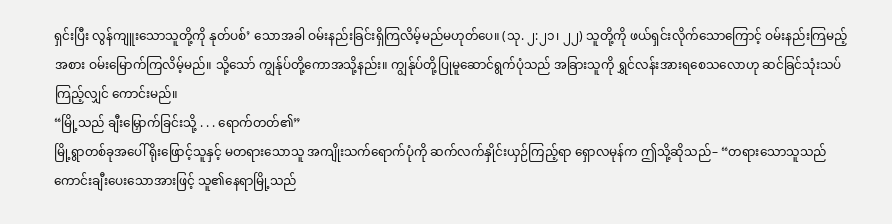ရှင်းပြီး လွန်ကျူးသောသူတို့ကို နုတ်ပစ်’ သောအခါ ဝမ်းနည်းခြင်းရှိကြလိမ့်မည်မဟုတ်ပေ။ (သု. ၂:၂၁၊ ၂၂) သူတို့ကို ဖယ်ရှင်းလိုက်သောကြောင့် ဝမ်းနည်းကြမည့်အစား ဝမ်းမြောက်ကြလိမ့်မည်။ သို့သော် ကျွန်ုပ်တို့ကောအသို့နည်း။ ကျွန်ုပ်တို့ပြုမူဆောင်ရွက်ပုံသည် အခြားသူကို ရွှင်လန်းအားရစေသလောဟု ဆင်ခြင်သုံးသပ်ကြည့်လျှင် ကောင်းမည်။
“မြို့သည် ချီးမြှောက်ခြင်းသို့ . . . ရောက်တတ်၏”
မြို့ရွာတစ်ခုအပေါ် ရိုးဖြောင့်သူနှင့် မတရားသောသူ အကျိုးသက်ရောက်ပုံကို ဆက်လက်နှိုင်းယှဉ်ကြည့်ရာ ရှောလမုန်က ဤသို့ဆိုသည်– “တရားသောသူသည် ကောင်းချီးပေးသောအားဖြင့် သူ၏နေရာမြို့သည်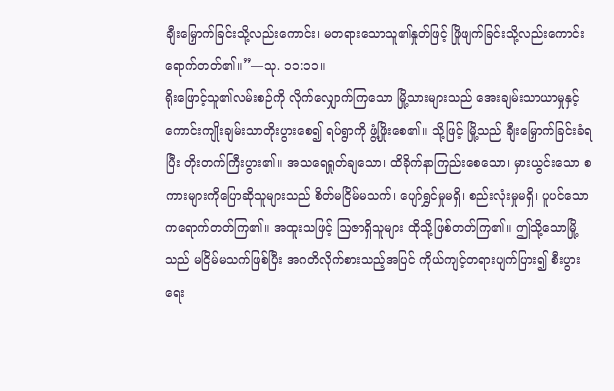ချီးမြှောက်ခြင်းသို့လည်းကောင်း၊ မတရားသောသူ၏နှုတ်ဖြင့် ဖြိုဖျက်ခြင်းသို့လည်းကောင်း ရောက်တတ်၏။”—သု. ၁၁:၁၁။
ရိုးဖြောင့်သူ၏လမ်းစဉ်ကို လိုက်လျှောက်ကြသော မြို့သားများသည် အေးချမ်းသာယာမှုနှင့် ကောင်းကျိုးချမ်းသာတိုးပွားစေ၍ ရပ်ရွာကို ဖွံ့ဖြိုးစေ၏။ သို့ဖြင့် မြို့သည် ချီးမြှောက်ခြင်းခံရပြီး တိုးတက်ကြီးပွား၏။ အသရေရှုတ်ချသော၊ ထိခိုက်နာကြည်းစေသော၊ မှားယွင်းသော စကားများကိုပြောဆိုသူများသည် စိတ်မငြိမ်မသက်၊ ပျော်ရွှင်မှုမရှိ၊ စည်းလုံးမှုမရှိ၊ ပူပင်သောကရောက်တတ်ကြ၏။ အထူးသဖြင့် ဩဇာရှိသူများ ထိုသို့ဖြစ်တတ်ကြ၏။ ဤသို့သောမြို့သည် မငြိမ်မသက်ဖြစ်ပြီး အဂတိလိုက်စားသည့်အပြင် ကိုယ်ကျင့်တရားပျက်ပြား၍ စီးပွားရေး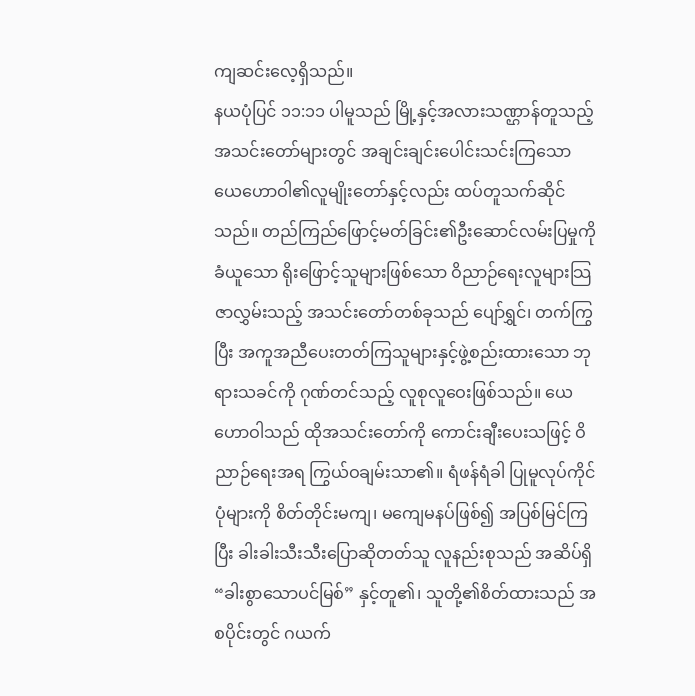ကျဆင်းလေ့ရှိသည်။
နယပုံပြင် ၁၁:၁၁ ပါမူသည် မြို့နှင့်အလားသဏ္ဌာန်တူသည့် အသင်းတော်များတွင် အချင်းချင်းပေါင်းသင်းကြသော ယေဟောဝါ၏လူမျိုးတော်နှင့်လည်း ထပ်တူသက်ဆိုင်သည်။ တည်ကြည်ဖြောင့်မတ်ခြင်း၏ဦးဆောင်လမ်းပြမှုကိုခံယူသော ရိုးဖြောင့်သူများဖြစ်သော ဝိညာဉ်ရေးလူများသြဇာလွှမ်းသည့် အသင်းတော်တစ်ခုသည် ပျော်ရွှင်၊ တက်ကြွပြီး အကူအညီပေးတတ်ကြသူများနှင့်ဖွဲ့စည်းထားသော ဘုရားသခင်ကို ဂုဏ်တင်သည့် လူစုလူဝေးဖြစ်သည်။ ယေဟောဝါသည် ထိုအသင်းတော်ကို ကောင်းချီးပေးသဖြင့် ဝိညာဉ်ရေးအရ ကြွယ်ဝချမ်းသာ၏။ ရံဖန်ရံခါ ပြုမူလုပ်ကိုင်ပုံများကို စိတ်တိုင်းမကျ၊ မကျေမနပ်ဖြစ်၍ အပြစ်မြင်ကြပြီး ခါးခါးသီးသီးပြောဆိုတတ်သူ လူနည်းစုသည် အဆိပ်ရှိ “ခါးစွာသောပင်မြစ်” နှင့်တူ၏၊ သူတို့၏စိတ်ထားသည် အစပိုင်းတွင် ဂယက်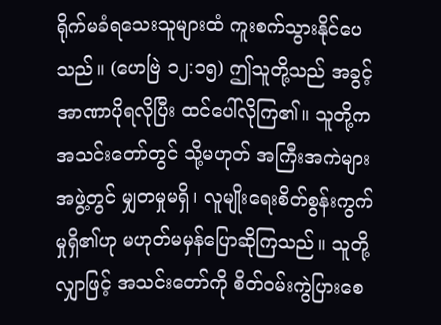ရိုက်မခံရသေးသူများထံ ကူးစက်သွားနိုင်ပေသည်။ (ဟေဗြဲ ၁၂:၁၅) ဤသူတို့သည် အခွင့်အာဏာပိုရလိုပြီး ထင်ပေါ်လိုကြ၏။ သူတို့က အသင်းတော်တွင် သို့မဟုတ် အကြီးအကဲများအဖွဲ့တွင် မျှတမှုမရှိ၊ လူမျိုးရေးစိတ်စွန်းကွက်မှုရှိ၏ဟု မဟုတ်မမှန်ပြောဆိုကြသည်။ သူတို့လျှာဖြင့် အသင်းတော်ကို စိတ်ဝမ်းကွဲပြားစေ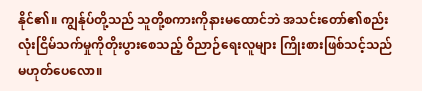နိုင်၏။ ကျွန်ုပ်တို့သည် သူတို့စကားကိုနားမထောင်ဘဲ အသင်းတော်၏စည်းလုံးငြိမ်သက်မှုကိုတိုးပွားစေသည့် ဝိညာဉ်ရေးလူများ ကြိုးစားဖြစ်သင့်သည်မဟုတ်ပေလော။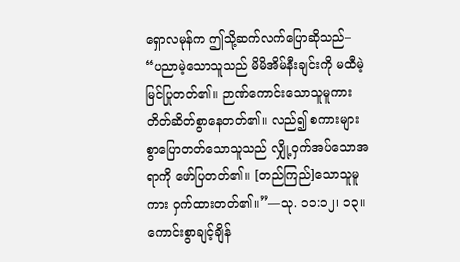ရှောလမုန်က ဤသို့ဆက်လက်ပြောဆိုသည်– “ပညာမဲ့သောသူသည် မိမိအိမ်နီးချင်းကို မထီမဲ့မြင်ပြုတတ်၏။ ဉာဏ်ကောင်းသောသူမူကား တိတ်ဆိတ်စွာနေတတ်၏။ လည်၍ စကားများစွာပြောတတ်သောသူသည် လျှို့ဝှက်အပ်သောအရာကို ဖော်ပြတတ်၏။ [တည်ကြည်]သောသူမူကား ဝှက်ထားတတ်၏။”—သု. ၁၁:၁၂၊ ၁၃။
ကောင်းစွာချင့်ချိန်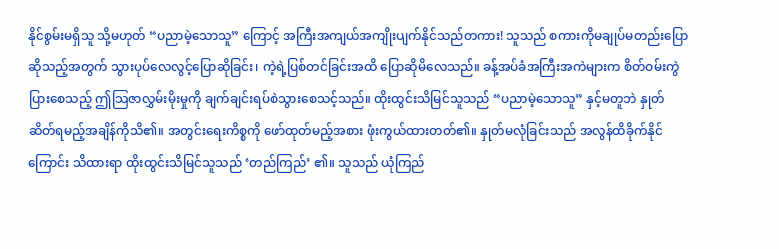နိုင်စွမ်းမရှိသူ သို့မဟုတ် “ပညာမဲ့သောသူ” ကြောင့် အကြီးအကျယ်အကျိုးပျက်နိုင်သည်တကား! သူသည် စကားကိုမချုပ်မတည်းပြောဆိုသည့်အတွက် သွားပုပ်လေလွင့်ပြောဆိုခြင်း၊ ကဲ့ရဲ့ပြစ်တင်ခြင်းအထိ ပြောဆိုမိလေသည်။ ခန့်အပ်ခံအကြီးအကဲများက စိတ်ဝမ်းကွဲပြားစေသည့် ဤသြဇာလွှမ်းမိုးမှုကို ချက်ချင်းရပ်စဲသွားစေသင့်သည်။ ထိုးထွင်းသိမြင်သူသည် “ပညာမဲ့သောသူ” နှင့်မတူဘဲ နှုတ်ဆိတ်ရမည့်အချိန်ကိုသိ၏။ အတွင်းရေးကိစ္စကို ဖော်ထုတ်မည့်အစား ဖုံးကွယ်ထားတတ်၏။ နှုတ်မလုံခြင်းသည် အလွန်ထိခိုက်နိုင်ကြောင်း သိထားရာ ထိုးထွင်းသိမြင်သူသည် ‘တည်ကြည်’ ၏။ သူသည် ယုံကြည်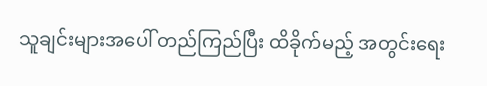သူချင်းများအပေါ် တည်ကြည်ပြီး ထိခိုက်မည့် အတွင်းရေး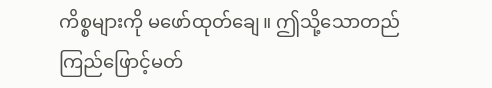ကိစ္စများကို မဖော်ထုတ်ချေ။ ဤသို့သောတည်ကြည်ဖြောင့်မတ်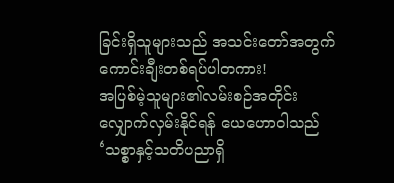ခြင်းရှိသူများသည် အသင်းတော်အတွက်ကောင်းချီးတစ်ရပ်ပါတကား!
အပြစ်မဲ့သူများ၏လမ်းစဉ်အတိုင်း လျှောက်လှမ်းနိုင်ရန် ယေဟောဝါသည် ‘သစ္စာနှင့်သတိပညာရှိ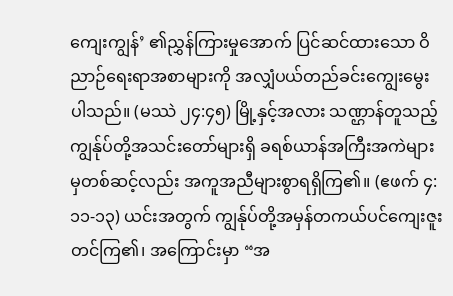ကျေးကျွန်’ ၏ညွှန်ကြားမှုအောက် ပြင်ဆင်ထားသော ဝိညာဉ်ရေးရာအစာများကို အလျှံပယ်တည်ခင်းကျွေးမွေးပါသည်။ (မဿဲ ၂၄:၄၅) မြို့နှင့်အလား သဏ္ဌာန်တူသည့် ကျွန်ုပ်တို့အသင်းတော်များရှိ ခရစ်ယာန်အကြီးအကဲများမှတစ်ဆင့်လည်း အကူအညီများစွာရရှိကြ၏။ (ဧဖက် ၄:၁၁-၁၃) ယင်းအတွက် ကျွန်ုပ်တို့အမှန်တကယ်ပင်ကျေးဇူးတင်ကြ၏၊ အကြောင်းမှာ “အ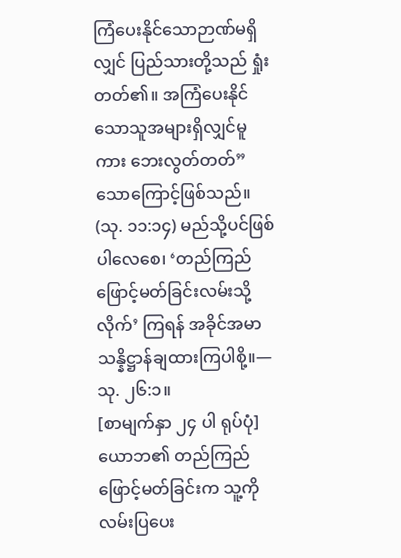ကြံပေးနိုင်သောဉာဏ်မရှိလျှင် ပြည်သားတို့သည် ရှုံးတတ်၏။ အကြံပေးနိုင်သောသူအများရှိလျှင်မူကား ဘေးလွတ်တတ်” သောကြောင့်ဖြစ်သည်။ (သု. ၁၁:၁၄) မည်သို့ပင်ဖြစ်ပါလေစေ၊ ‘တည်ကြည်ဖြောင့်မတ်ခြင်းလမ်းသို့လိုက်’ ကြရန် အခိုင်အမာသန္နိဋ္ဌာန်ချထားကြပါစို့။—သု. ၂၆:၁။
[စာမျက်နှာ ၂၄ ပါ ရုပ်ပုံ]
ယောဘ၏ တည်ကြည်ဖြောင့်မတ်ခြင်းက သူ့ကိုလမ်းပြပေး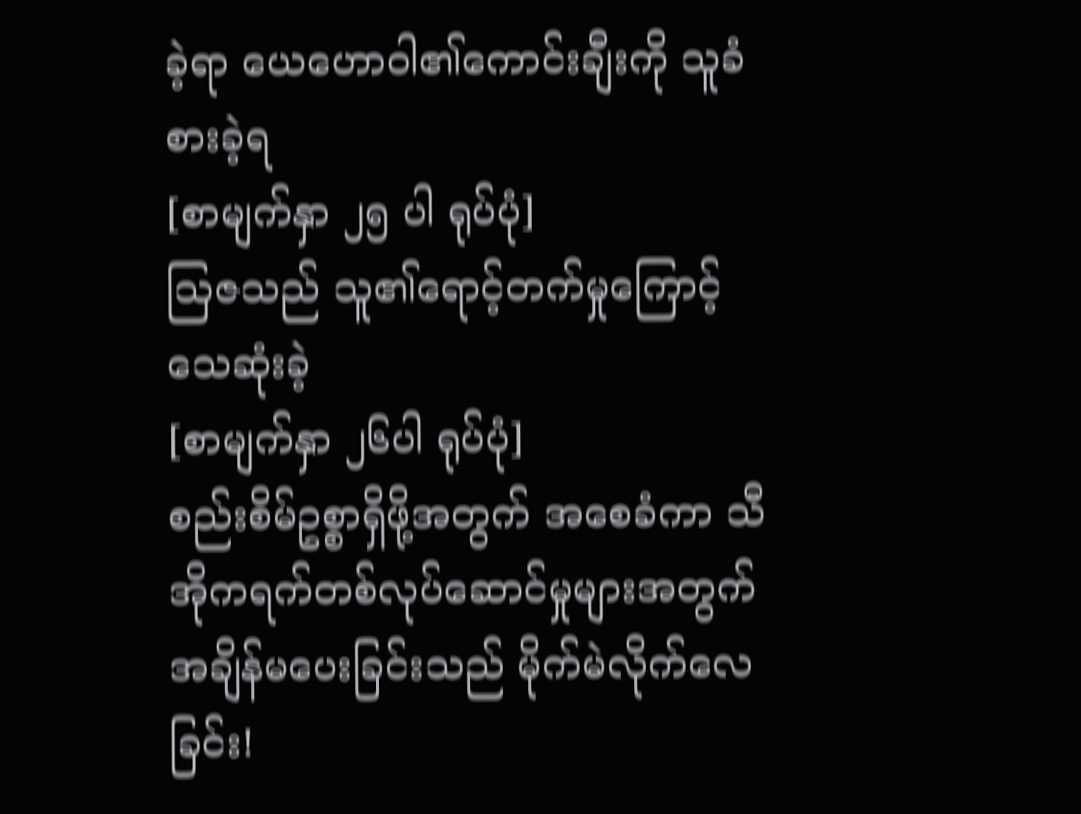ခဲ့ရာ ယေဟောဝါ၏ကောင်းချီးကို သူခံစားခဲ့ရ
[စာမျက်နှာ ၂၅ ပါ ရုပ်ပုံ]
ဩဇသည် သူ၏ရောင့်တက်မှုကြောင့် သေဆုံးခဲ့
[စာမျက်နှာ ၂၆ပါ ရုပ်ပုံ]
စည်းစိမ်ဥစ္စာရှိဖို့အတွက် အစေခံကာ သီအိုကရက်တစ်လုပ်ဆောင်မှုများအတွက် အချိန်မပေးခြင်းသည် မိုက်မဲလိုက်လေခြင်း!